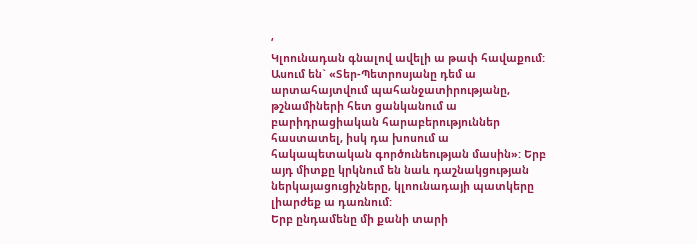‘
Կլոունադան գնալով ավելի ա թափ հավաքում: Ասում են` «Տեր-Պետրոսյանը դեմ ա արտահայտվում պահանջատիրությանը, թշնամիների հետ ցանկանում ա բարիդրացիական հարաբերություններ հաստատել, իսկ դա խոսում ա հակապետական գործունեության մասին»: Երբ այդ միտքը կրկնում են նաև դաշնակցության ներկայացուցիչները, կլոունադայի պատկերը լիարժեք ա դառնում:
Երբ ընդամենը մի քանի տարի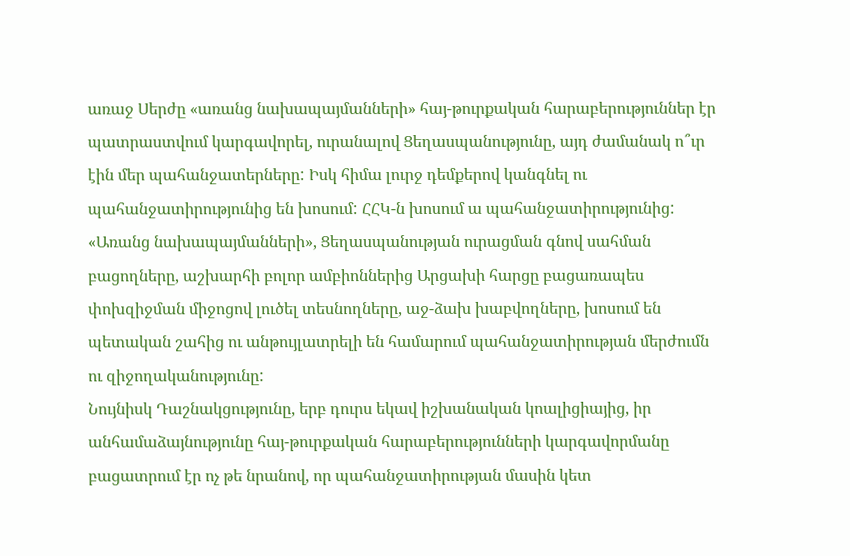առաջ Սերժը «առանց նախապայմանների» հայ-թուրքական հարաբերություններ էր պատրաստվում կարգավորել, ուրանալով Ցեղասպանությունը, այդ ժամանակ ո՞ւր էին մեր պահանջատերները: Իսկ հիմա լուրջ դեմքերով կանգնել ու պահանջատիրությունից են խոսում: ՀՀԿ-ն խոսում ա պահանջատիրությունից: «Առանց նախապայմանների», Ցեղասպանության ուրացման գնով սահման բացողները, աշխարհի բոլոր ամբիոններից Արցախի հարցը բացառապես փոխզիջման միջոցով լուծել տեսնողները, աջ-ձախ խաբվողները, խոսում են պետական շահից ու անթույլատրելի են համարում պահանջատիրության մերժումն ու զիջողականությունը:
Նույնիսկ Դաշնակցությունը, երբ դուրս եկավ իշխանական կոալիցիայից, իր անհամաձայնությունը հայ-թուրքական հարաբերությունների կարգավորմանը բացատրում էր ոչ թե նրանով, որ պահանջատիրության մասին կետ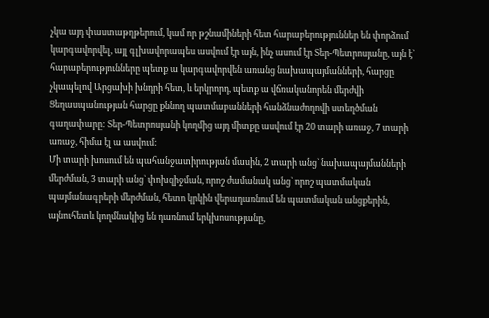չկա այդ փաստաթղթերում, կամ որ թշնամիների հետ հարաբերություններ են փորձում կարգավորվել, այլ գլխավորապես ասվում էր այն, ինչ ասում էր Տեր-Պետրոսյանը, այն է` հարաբերությունները պետք ա կարգավորվեն առանց նախապայմանների, հարցը չկապելով Արցախի խնդրի հետ, և երկրորդ, պետք ա վճռականորեն մերժվի Ցեղասպանության հարցը քննող պատմաբանների հանձնաժողովի ստեղծման գաղափարը: Տեր-Պետրոսյանի կողմից այդ միտքը ասվում էր 20 տարի առաջ, 7 տարի առաջ, հիմա էլ ա ասվում:
Մի տարի խոսում են պահանջատիրության մասին, 2 տարի անց` նախապայմանների մերժման, 3 տարի անց` փոխզիջման, որոշ ժամանակ անց` որոշ պատմական պայմանագրերի մերժման, հետո կրկին վերադառնում են պատմական անցքերին, այնուհետև կողմնակից են դառնում երկխոսությանը,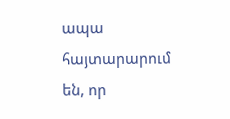ապա հայտարարում են, որ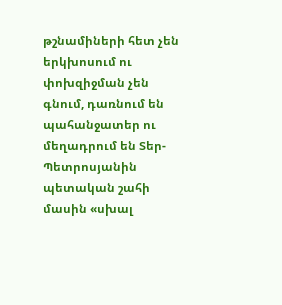թշնամիների հետ չեն երկխոսում ու փոխզիջման չեն գնում, դառնում են պահանջատեր ու մեղադրում են Տեր-Պետրոսյանին պետական շահի մասին «սխալ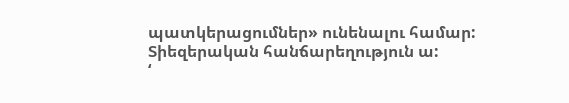պատկերացումներ» ունենալու համար: Տիեզերական հանճարեղություն ա:
‘